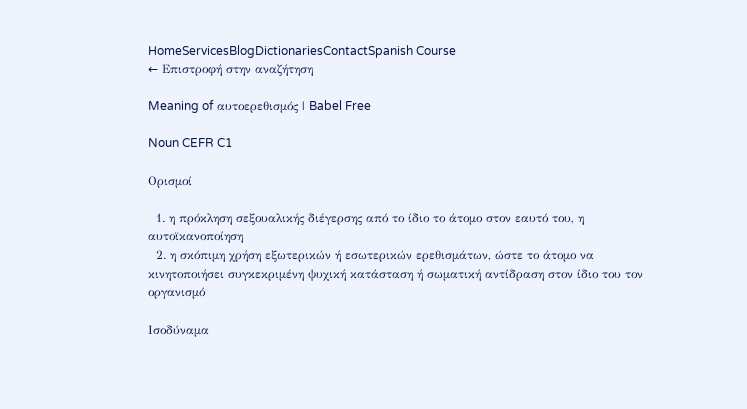HomeServicesBlogDictionariesContactSpanish Course
← Επιστροφή στην αναζήτηση

Meaning of αυτοερεθισμός | Babel Free

Noun CEFR C1

Ορισμοί

  1. η πρόκληση σεξουαλικής διέγερσης από το ίδιο το άτομο στον εαυτό του, η αυτοϊκανοποίηση
  2. η σκόπιμη χρήση εξωτερικών ή εσωτερικών ερεθισμάτων, ώστε το άτομο να κινητοποιήσει συγκεκριμένη ψυχική κατάσταση ή σωματική αντίδραση στον ίδιο του τον οργανισμό

Ισοδύναμα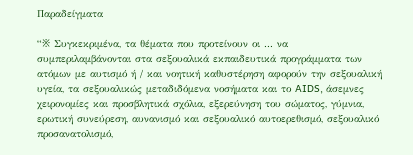Παραδείγματα

“※ Συγκεκριμένα, τα θέματα που προτείνουν οι ... να συμπεριλαμβάνονται στα σεξουαλικά εκπαιδευτικά προγράμματα των ατόμων με αυτισμό ή / και νοητική καθυστέρηση αφορούν την σεξουαλική υγεία, τα σεξουαλικώς μεταδιδόμενα νοσήματα και το AIDS, άσεμνες χειρονομίες και προσβλητικά σχόλια, εξερεύνηση του σώματος, γύμνια, ερωτική συνεύρεση, αυνανισμό και σεξουαλικό αυτοερεθισμό, σεξουαλικό προσανατολισμό,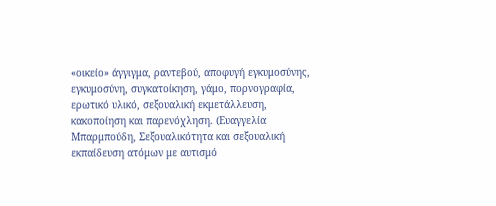«οικείο» άγγιγμα, ραντεβού, αποφυγή εγκυμοσύνης, εγκυμοσύνη, συγκατοίκηση, γάμο, πορνογραφία, ερωτικό υλικό, σεξουαλική εκμετάλλευση, κακοποίηση και παρενόχληση. (Ευαγγελία Μπαρμπούδη, Σεξουαλικότητα και σεξουαλική εκπαίδευση ατόμων με αυτισμό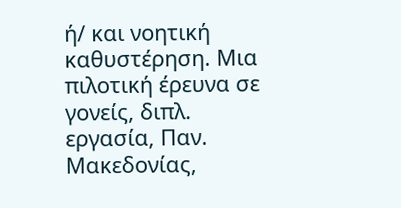ή/ και νοητική καθυστέρηση. Μια πιλοτική έρευνα σε γονείς, διπλ. εργασία, Παν. Μακεδονίας,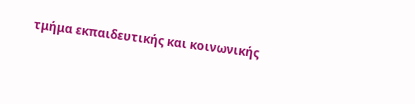τμήμα εκπαιδευτικής και κοινωνικής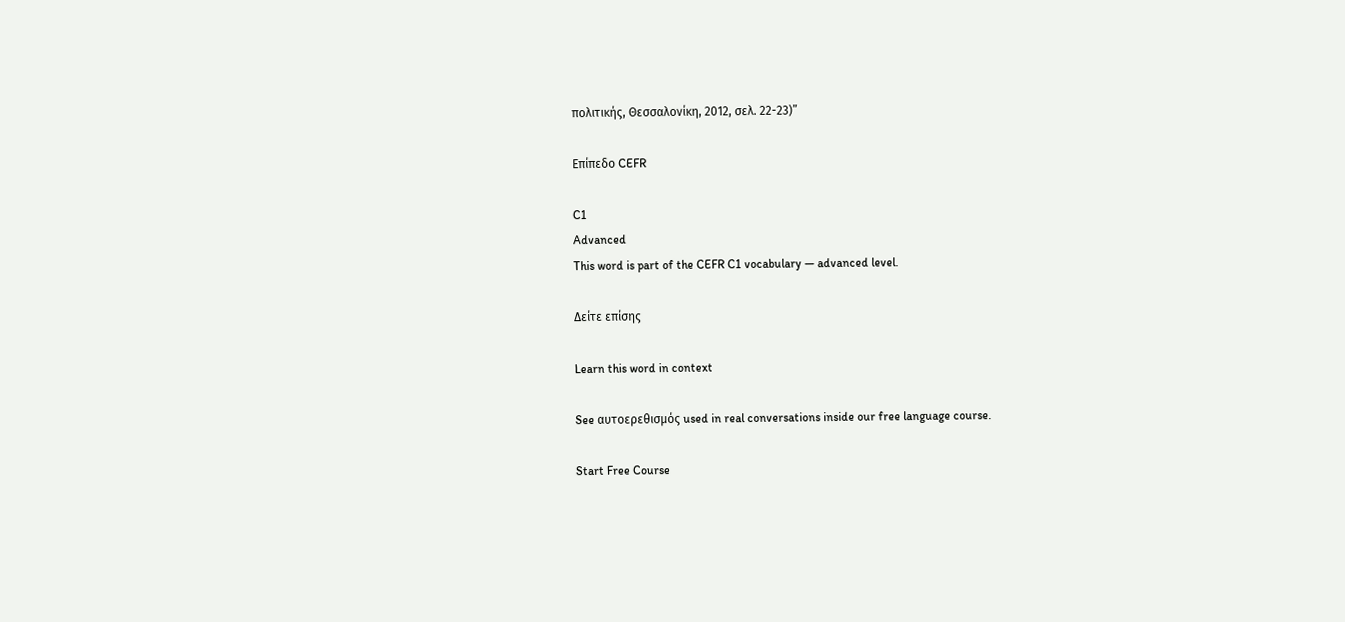πολιτικής, Θεσσαλονίκη, 2012, σελ. 22-23)”

Επίπεδο CEFR

C1
Advanced
This word is part of the CEFR C1 vocabulary — advanced level.

Δείτε επίσης

Learn this word in context

See αυτοερεθισμός used in real conversations inside our free language course.

Start Free Course